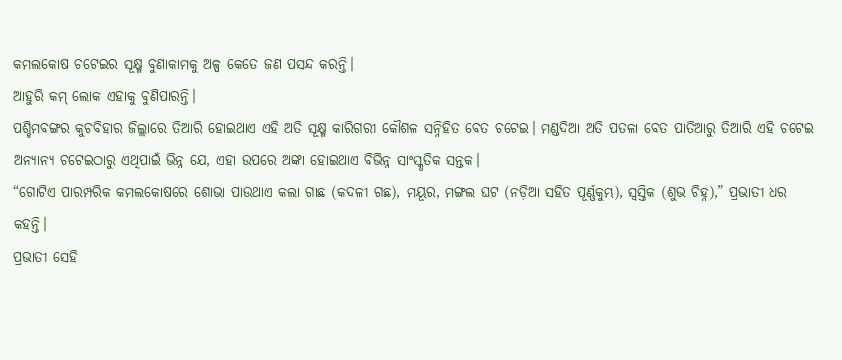କମଲକୋଷ ଚଟେଇର ସୂକ୍ଷ୍ମ ବୁଣାକାମକୁ ଅଳ୍ପ କେତେ ଜଣ ପସନ୍ଦ କରନ୍ତି।
ଆହୁରି କମ୍ ଲୋକ ଏହାକୁ ବୁଣିପାରନ୍ତି।
ପଶ୍ଚିମବଙ୍ଗର କୁଚବିହାର ଜିଲ୍ଲାରେ ତିଆରି ହୋଇଥାଏ ଏହି ଅତି ସୂକ୍ଷ୍ମ କାରିଗରୀ କୌଶଳ ସନ୍ନିହିତ ବେତ ଚଟେଇ। ମଣ୍ଡଦିଆ ଅତି ପତଳା ବେତ ପାତିଆରୁ ତିଆରି ଏହି ଚଟେଇ ଅନ୍ୟାନ୍ୟ ଚଟେଇଠାରୁ ଏଥିପାଇଁ ଭିନ୍ନ ଯେ, ଏହା ଉପରେ ଅଙ୍କା ହୋଇଥାଏ ବିଭିନ୍ନ ସାଂସ୍କୃତିକ ସନ୍ତକ।
“ଗୋଟିଏ ପାରମ୍ପରିକ କମଲକୋଷରେ ଶୋଭା ପାଉଥାଏ କଲା ଗାଛ (କଦଳୀ ଗଛ), ମୟୂର, ମଙ୍ଗଲ ଘଟ (ନଡ଼ିଆ ସହିତ ପୂର୍ଣ୍ଣକୁମ୍ଭ), ସ୍ୱସ୍ତିକ (ଶୁଭ ଚିହ୍ନ),” ପ୍ରଭାତୀ ଧର କହନ୍ତି।
ପ୍ରଭାତୀ ସେହି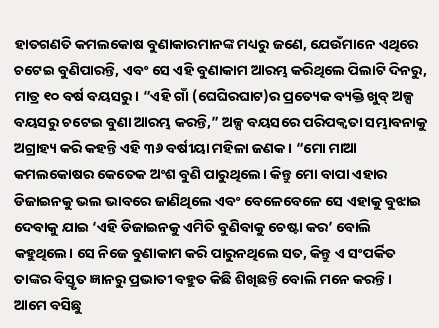ହାତଗଣତି କମଲକୋଷ ବୁଣାକାରମାନଙ୍କ ମଧ୍ୟରୁ ଜଣେ, ଯେଉଁମାନେ ଏଥିରେ ଚଟେଇ ବୁଣିପାରନ୍ତି, ଏବଂ ସେ ଏହି ବୁଣାକାମ ଆରମ୍ଭ କରିଥିଲେ ପିଲାଟି ଦିନରୁ, ମାତ୍ର ୧୦ ବର୍ଷ ବୟସରୁ। “ଏହି ଗାଁ (ଘେଘିରଘାଟ)ର ପ୍ରତ୍ୟେକ ବ୍ୟକ୍ତି ଖୁବ୍ ଅଳ୍ପ ବୟସରୁ ଚଟେଇ ବୁଣା ଆରମ୍ଭ କରନ୍ତି,” ଅଳ୍ପ ବୟସରେ ପରିପକ୍ୱତା ସମ୍ଭାବନାକୁ ଅଗ୍ରାହ୍ୟ କରି କହନ୍ତି ଏହି ୩୬ ବର୍ଷୀୟା ମହିଳା ଜଣକ। “ମୋ ମାଆ କମଲକୋଷର କେତେକ ଅଂଶ ବୁଣି ପାରୁଥିଲେ। କିନ୍ତୁ ମୋ ବାପା ଏହାର ଡିଜାଇନକୁ ଭଲ ଭାବରେ ଜାଣିଥିଲେ ଏବଂ ବେଳେବେଳେ ସେ ଏହାକୁ ବୁଝାଇ ଦେବାକୁ ଯାଇ ‘ଏହି ଡିଜାଇନକୁ ଏମିତି ବୁଣିବାକୁ ଚେଷ୍ଟା କର’ ବୋଲି କହୁଥିଲେ। ସେ ନିଜେ ବୁଣାକାମ କରି ପାରୁନଥିଲେ ସତ, କିନ୍ତୁ ଏ ସଂପର୍କିତ ତାଙ୍କର ବିସ୍ତୃତ ଜ୍ଞାନରୁ ପ୍ରଭାତୀ ବହୁତ କିଛି ଶିଖିଛନ୍ତି ବୋଲି ମନେ କରନ୍ତି।
ଆମେ ବସିଛୁ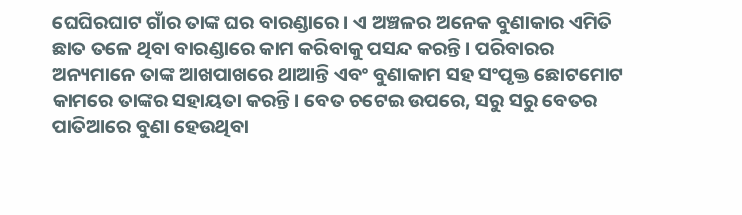ଘେଘିରଘାଟ ଗାଁର ତାଙ୍କ ଘର ବାରଣ୍ଡାରେ। ଏ ଅଞ୍ଚଳର ଅନେକ ବୁଣାକାର ଏମିତି ଛାତ ତଳେ ଥିବା ବାରଣ୍ଡାରେ କାମ କରିବାକୁ ପସନ୍ଦ କରନ୍ତି। ପରିବାରର ଅନ୍ୟମାନେ ତାଙ୍କ ଆଖପାଖରେ ଥାଆନ୍ତି ଏବଂ ବୁଣାକାମ ସହ ସଂପୃକ୍ତ ଛୋଟମୋଟ କାମରେ ତାଙ୍କର ସହାୟତା କରନ୍ତି। ବେତ ଚଟେଇ ଉପରେ, ସରୁ ସରୁ ବେତର ପାତିଆରେ ବୁଣା ହେଉଥିବା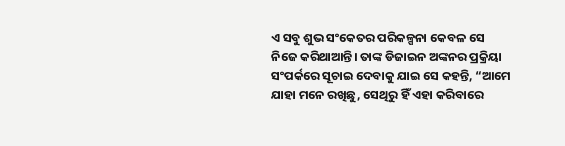ଏ ସବୁ ଶୁଭ ସଂକେତର ପରିକଳ୍ପନା କେବଳ ସେ ନିଜେ କରିଥାଆନ୍ତି। ତାଙ୍କ ଡିଜାଇନ ଅଙ୍କନର ପ୍ରକ୍ରିୟା ସଂପର୍କରେ ସୂଚାଇ ଦେବାକୁ ଯାଇ ସେ କହନ୍ତି, “ଆମେ ଯାହା ମନେ ରଖିଛୁ, ସେଥିରୁ ହିଁ ଏହା କରିବାରେ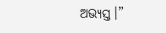ଅଭ୍ୟସ୍ତ।”